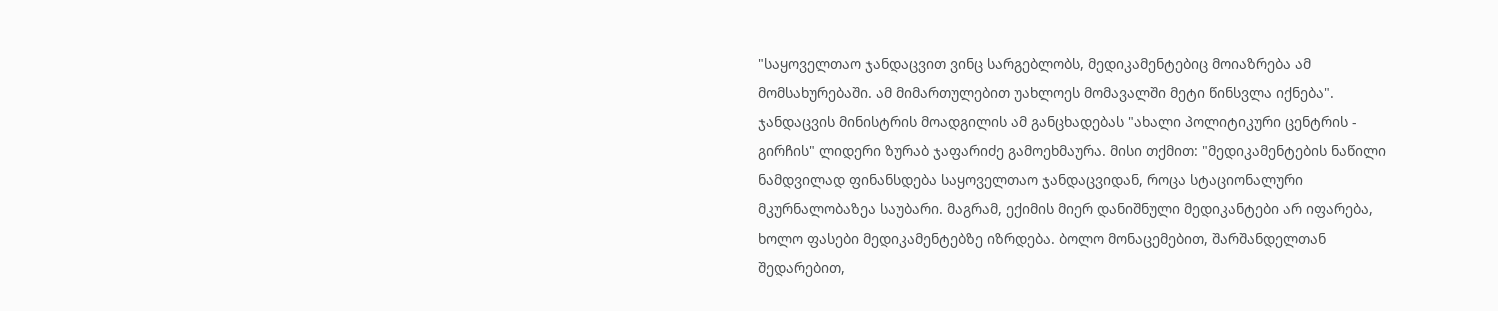"საყოველთაო ჯანდაცვით ვინც სარგებლობს, მედიკამენტებიც მოიაზრება ამ მომსახურებაში. ამ მიმართულებით უახლოეს მომავალში მეტი წინსვლა იქნება".
ჯანდაცვის მინისტრის მოადგილის ამ განცხადებას "ახალი პოლიტიკური ცენტრის - გირჩის" ლიდერი ზურაბ ჯაფარიძე გამოეხმაურა. მისი თქმით: "მედიკამენტების ნაწილი ნამდვილად ფინანსდება საყოველთაო ჯანდაცვიდან, როცა სტაციონალური მკურნალობაზეა საუბარი. მაგრამ, ექიმის მიერ დანიშნული მედიკანტები არ იფარება, ხოლო ფასები მედიკამენტებზე იზრდება. ბოლო მონაცემებით, შარშანდელთან შედარებით,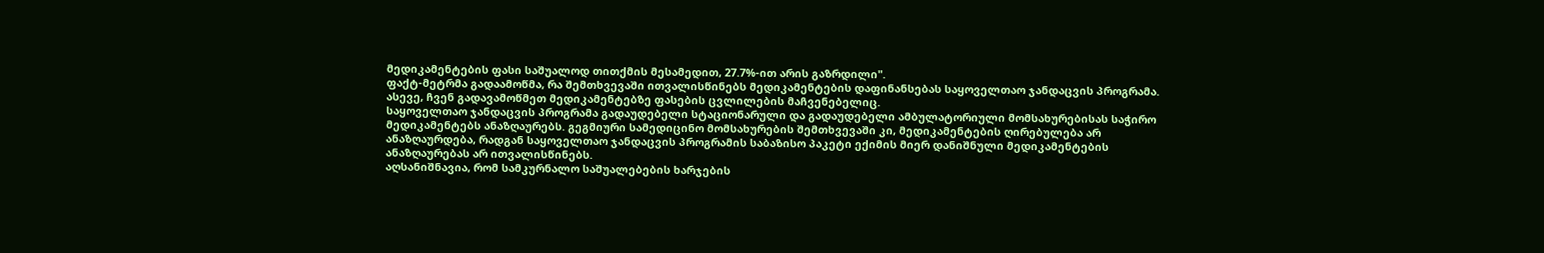მედიკამენტების ფასი საშუალოდ თითქმის მესამედით, 27.7%-ით არის გაზრდილი".
ფაქტ-მეტრმა გადაამოწმა, რა შემთხვევაში ითვალისწინებს მედიკამენტების დაფინანსებას საყოველთაო ჯანდაცვის პროგრამა. ასევე, ჩვენ გადავამოწმეთ მედიკამენტებზე ფასების ცვლილების მაჩვენებელიც.
საყოველთაო ჯანდაცვის პროგრამა გადაუდებელი სტაციონარული და გადაუდებელი ამბულატორიული მომსახურებისას საჭირო მედიკამენტებს ანაზღაურებს. გეგმიური სამედიცინო მომსახურების შემთხვევაში კი, მედიკამენტების ღირებულება არ ანაზღაურდება, რადგან საყოველთაო ჯანდაცვის პროგრამის საბაზისო პაკეტი ექიმის მიერ დანიშნული მედიკამენტების ანაზღაურებას არ ითვალისწინებს.
აღსანიშნავია, რომ სამკურნალო საშუალებების ხარჯების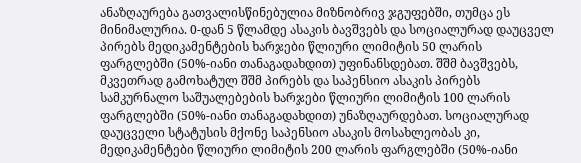ანაზღაურება გათვალისწინებულია მიზნობრივ ჯგუფებში, თუმცა ეს მინიმალურია. 0-დან 5 წლამდე ასაკის ბავშვებს და სოციალურად დაუცველ პირებს მედიკამენტების ხარჯები წლიური ლიმიტის 50 ლარის ფარგლებში (50%-იანი თანაგადახდით) უფინანსდებათ. შშმ ბავშვებს, მკვეთრად გამოხატულ შშმ პირებს და საპენსიო ასაკის პირებს სამკურნალო საშუალებების ხარჯები წლიური ლიმიტის 100 ლარის ფარგლებში (50%-იანი თანაგადახდით) უნაზღაურდებათ. სოციალურად დაუცველი სტატუსის მქონე საპენსიო ასაკის მოსახლეობას კი, მედიკამენტები წლიური ლიმიტის 200 ლარის ფარგლებში (50%-იანი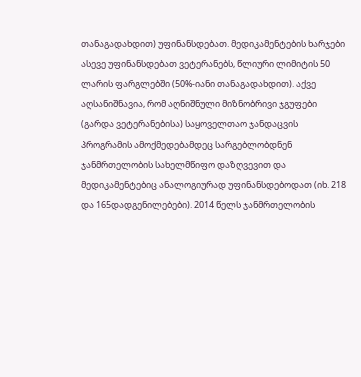თანაგადახდით) უფინანსდებათ. მედიკამენტების ხარჯები ასევე უფინანსდებათ ვეტერანებს, წლიური ლიმიტის 50 ლარის ფარგლებში (50%-იანი თანაგადახდით). აქვე აღსანიშნავია, რომ აღნიშნული მიზნობრივი ჯგუფები (გარდა ვეტერანებისა) საყოველთაო ჯანდაცვის პროგრამის ამოქმედებამდეც სარგებლობდნენ ჯანმრთელობის სახელმწიფო დაზღვევით და მედიკამენტებიც ანალოგიურად უფინანსდებოდათ (იხ. 218 და 165დადგენილებები). 2014 წელს ჯანმრთელობის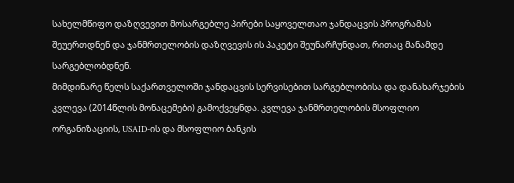სახელმწიფო დაზღვევით მოსარგებლე პირები საყოველთაო ჯანდაცვის პროგრამას შეუერთდნენ და ჯანმრთელობის დაზღვევის ის პაკეტი შეუნარჩუნდათ, რითაც მანამდე სარგებლობდნენ.
მიმდინარე წელს საქართველოში ჯანდაცვის სერვისებით სარგებლობისა და დანახარჯების კვლევა (2014წლის მონაცემები) გამოქვეყნდა. კვლევა ჯანმრთელობის მსოფლიო ორგანიზაციის, USAID-ის და მსოფლიო ბანკის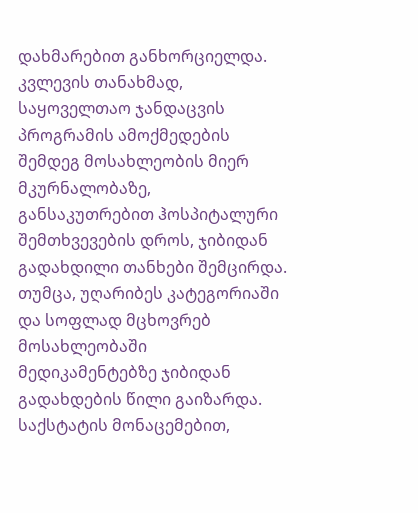დახმარებით განხორციელდა. კვლევის თანახმად, საყოველთაო ჯანდაცვის პროგრამის ამოქმედების შემდეგ მოსახლეობის მიერ მკურნალობაზე, განსაკუთრებით ჰოსპიტალური შემთხვევების დროს, ჯიბიდან გადახდილი თანხები შემცირდა. თუმცა, უღარიბეს კატეგორიაში და სოფლად მცხოვრებ მოსახლეობაში მედიკამენტებზე ჯიბიდან გადახდების წილი გაიზარდა.
საქსტატის მონაცემებით,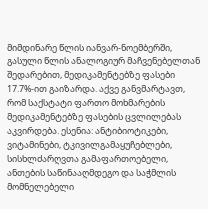მიმდინარე წლის იანვარ-ნოემბერში, გასული წლის ანალოგიურ მაჩვენებელთან შედარებით, მედიკამენტებზე ფასები 17.7%-ით გაიზარდა. აქვე განვმარტავთ, რომ საქსტატი ფართო მოხმარების მედიკამენტებზე ფასების ცვლილებას აკვირდება. ესენია: ანტიბიოტიკები, ვიტამინები, ტკივილგამაყუჩებლები, სისხლძარღვთა გამაფართოებელი, ანთების საწინააღმდეგო და საჭმლის მომნელებელი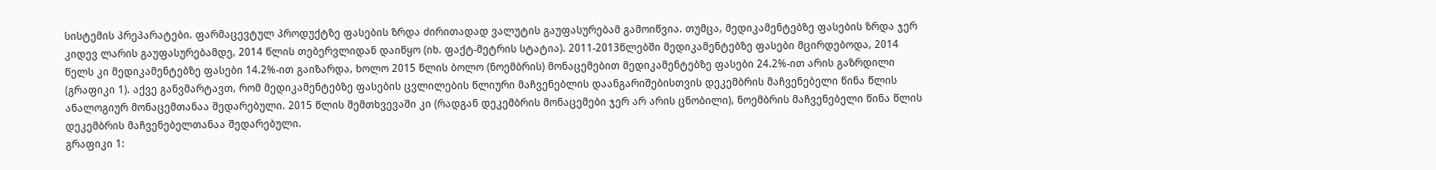სისტემის პრეპარატები. ფარმაცევტულ პროდუქტზე ფასების ზრდა ძირითადად ვალუტის გაუფასურებამ გამოიწვია. თუმცა, მედიკამენტებზე ფასების ზრდა ჯერ კიდევ ლარის გაუფასურებამდე, 2014 წლის თებერვლიდან დაიწყო (იხ. ფაქტ-მეტრის სტატია). 2011-2013წლებში მედიკამენტებზე ფასები მცირდებოდა, 2014 წელს კი მედიკამენტებზე ფასები 14.2%-ით გაიზარდა, ხოლო 2015 წლის ბოლო (ნოემბრის) მონაცემებით მედიკამენტებზე ფასები 24.2%-ით არის გაზრდილი (გრაფიკი 1). აქვე განვმარტავთ, რომ მედიკამენტებზე ფასების ცვლილების წლიური მაჩვენებლის დაანგარიშებისთვის დეკემბრის მაჩვენებელი წინა წლის ანალოგიურ მონაცემთანაა შედარებული. 2015 წლის შემთხვევაში კი (რადგან დეკემბრის მონაცემები ჯერ არ არის ცნობილი), ნოემბრის მაჩვენებელი წინა წლის დეკემბრის მაჩვენებელთანაა შედარებული.
გრაფიკი 1: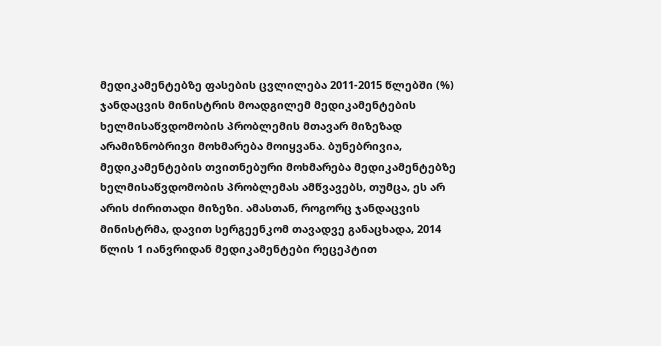მედიკამენტებზე ფასების ცვლილება 2011-2015 წლებში (%)
ჯანდაცვის მინისტრის მოადგილემ მედიკამენტების ხელმისაწვდომობის პრობლემის მთავარ მიზეზად არამიზნობრივი მოხმარება მოიყვანა. ბუნებრივია, მედიკამენტების თვითნებური მოხმარება მედიკამენტებზე ხელმისაწვდომობის პრობლემას ამწვავებს, თუმცა, ეს არ არის ძირითადი მიზეზი. ამასთან, როგორც ჯანდაცვის მინისტრმა, დავით სერგეენკომ თავადვე განაცხადა, 2014 წლის 1 იანვრიდან მედიკამენტები რეცეპტით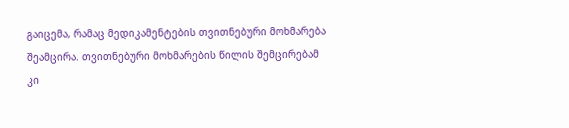გაიცემა, რამაც მედიკამენტების თვითნებური მოხმარება შეამცირა. თვითნებური მოხმარების წილის შემცირებამ კი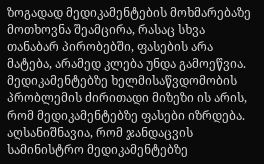ზოგადად მედიკამენტების მოხმარებაზე მოთხოვნა შეამცირა, რასაც სხვა თანაბარ პირობებში, ფასების არა მატება, არამედ კლება უნდა გამოეწვია. მედიკამენტებზე ხელმისაწვდომობის პრობლემის ძირითადი მიზეზი ის არის, რომ მედიკამენტებზე ფასები იზრდება.
აღსანიშნავია, რომ ჯანდაცვის სამინისტრო მედიკამენტებზე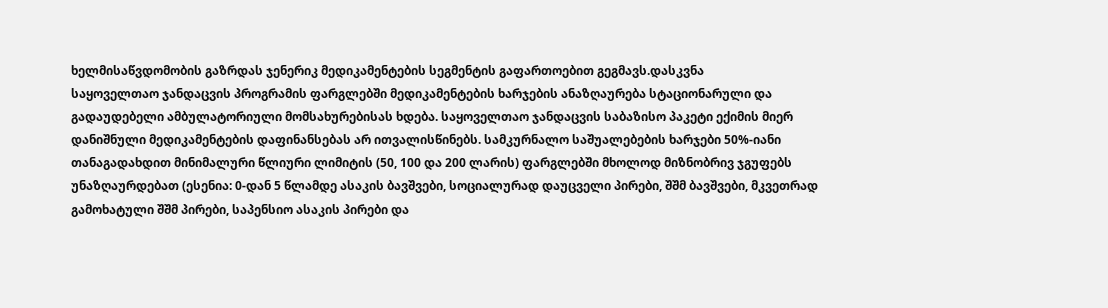ხელმისაწვდომობის გაზრდას ჯენერიკ მედიკამენტების სეგმენტის გაფართოებით გეგმავს.დასკვნა
საყოველთაო ჯანდაცვის პროგრამის ფარგლებში მედიკამენტების ხარჯების ანაზღაურება სტაციონარული და გადაუდებელი ამბულატორიული მომსახურებისას ხდება. საყოველთაო ჯანდაცვის საბაზისო პაკეტი ექიმის მიერ დანიშნული მედიკამენტების დაფინანსებას არ ითვალისწინებს. სამკურნალო საშუალებების ხარჯები 50%-იანი თანაგადახდით მინიმალური წლიური ლიმიტის (50, 100 და 200 ლარის) ფარგლებში მხოლოდ მიზნობრივ ჯგუფებს უნაზღაურდებათ (ესენია: 0-დან 5 წლამდე ასაკის ბავშვები, სოციალურად დაუცველი პირები, შშმ ბავშვები, მკვეთრად გამოხატული შშმ პირები, საპენსიო ასაკის პირები და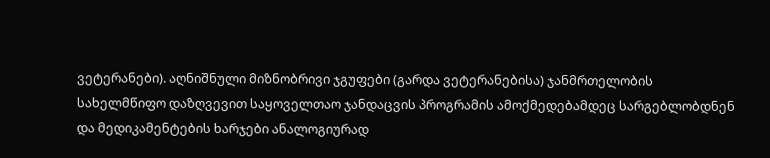ვეტერანები). აღნიშნული მიზნობრივი ჯგუფები (გარდა ვეტერანებისა) ჯანმრთელობის სახელმწიფო დაზღვევით საყოველთაო ჯანდაცვის პროგრამის ამოქმედებამდეც სარგებლობდნენ და მედიკამენტების ხარჯები ანალოგიურად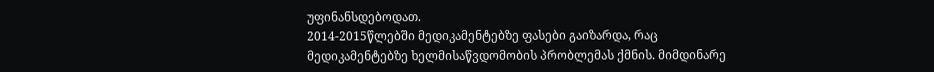უფინანსდებოდათ.
2014-2015წლებში მედიკამენტებზე ფასები გაიზარდა, რაც მედიკამენტებზე ხელმისაწვდომობის პრობლემას ქმნის. მიმდინარე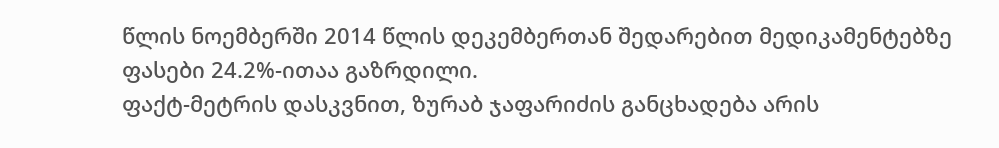წლის ნოემბერში 2014 წლის დეკემბერთან შედარებით მედიკამენტებზე ფასები 24.2%-ითაა გაზრდილი.
ფაქტ-მეტრის დასკვნით, ზურაბ ჯაფარიძის განცხადება არის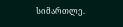სიმართლე.